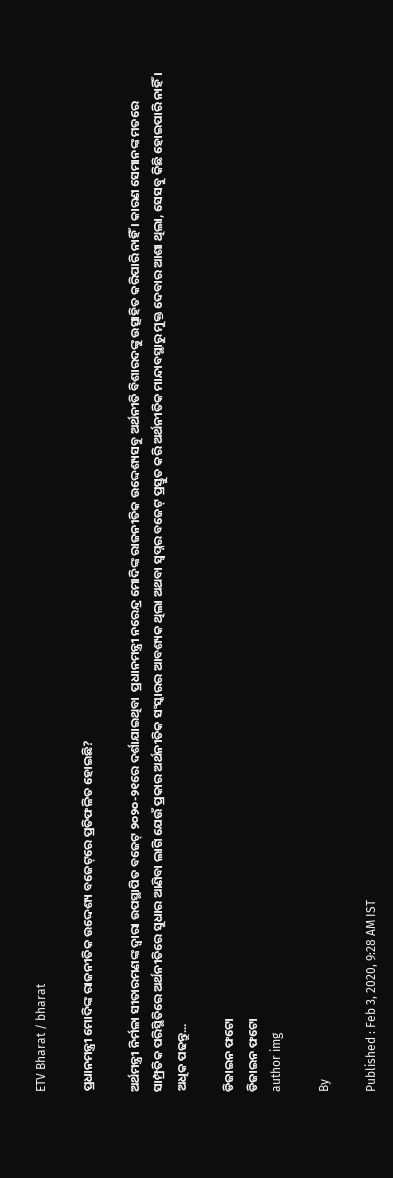ETV Bharat / bharat

ପ୍ରଧାନମନ୍ତ୍ରୀ ମୋଦିଙ୍କ ରାଜନୀତିକ ଉଦ୍ଦେଶ୍ୟ ବଜେଟ୍‌ରେ ପ୍ରତିଫଳିତ ହୋଇଛି?

ଅର୍ଥମନ୍ତ୍ରୀ ନିର୍ମଳା ସୀତାରମଣଙ୍କ ଦ୍ଵାରା ଉପସ୍ଥାପିତ ବଜେଟ୍‌ ୨୦୨୦-୨୧ରେ ଦର୍ଶାଯାଇଥିବା  ପ୍ରଧାନମନ୍ତ୍ରୀ ନରେନ୍ଦ୍ର ମୋଦିଙ୍କ ରାଜନୀତିକ ଉଦ୍ଦେଶ୍ୟସବୁ ଅର୍ଥନୀତି ବିଶାରଦଙ୍କୁ ଉତ୍ସାହିତ କରିପାରି ନାହିଁ । କାରଣ ସେମାନଙ୍କ ମତରେ ସାମ୍ପ୍ରତିକ ପରିସ୍ଥିତିରେ ଅର୍ଥନୀତିରେ ସୁଧାର ଆଣିବା ଲାଗି ଯେଉଁ ପ୍ରକାର ଅର୍ଥନୀତିକ ସଂସ୍କାରର ଆବଶ୍ୟକ ଥିଲା ଅଥବା ସ୍ଵପ୍ନର ବଜେଟ୍‌ ପ୍ରସ୍ତୁତ କରି ଅର୍ଥନୀତିକ ମାନ୍ଦାବସ୍ଥାରୁ ମୁକ୍ତ ଦେବାର ଆଶା ଥିଲା, ସେସବୁ କିଛି ହୋଇପାରି ନାହିଁ । ଅଧିକ ପଢନ୍ତୁ...

ଡିଜାଇନ ଫଟୋ
ଡିଜାଇନ ଫଟୋ
author img

By

Published : Feb 3, 2020, 9:28 AM IST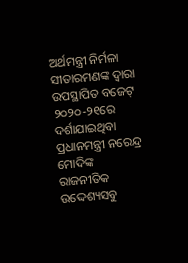ଅର୍ଥମନ୍ତ୍ରୀ ନିର୍ମଳା ସୀତାରମଣଙ୍କ ଦ୍ଵାରା ଉପସ୍ଥାପିତ ବଜେଟ୍‌ ୨୦୨୦-୨୧ରେ ଦର୍ଶାଯାଇଥିବା ପ୍ରଧାନମନ୍ତ୍ରୀ ନରେନ୍ଦ୍ର ମୋଦିଙ୍କ ରାଜନୀତିକ ଉଦ୍ଦେଶ୍ୟସବୁ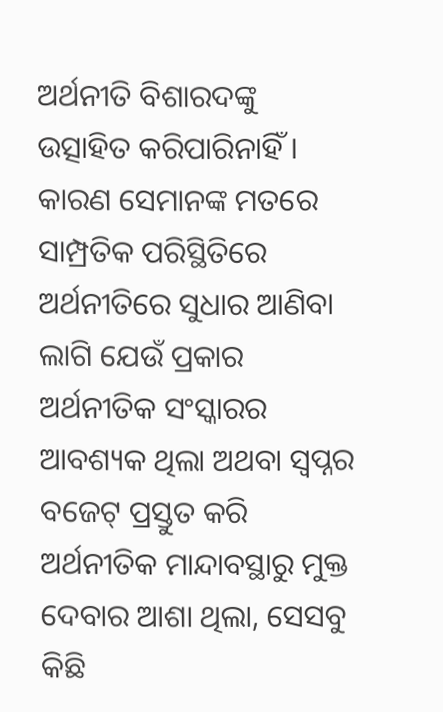ଅର୍ଥନୀତି ବିଶାରଦଙ୍କୁ ଉତ୍ସାହିତ କରିପାରିନାହିଁ । କାରଣ ସେମାନଙ୍କ ମତରେ ସାମ୍ପ୍ରତିକ ପରିସ୍ଥିତିରେ ଅର୍ଥନୀତିରେ ସୁଧାର ଆଣିବା ଲାଗି ଯେଉଁ ପ୍ରକାର ଅର୍ଥନୀତିକ ସଂସ୍କାରର ଆବଶ୍ୟକ ଥିଲା ଅଥବା ସ୍ଵପ୍ନର ବଜେଟ୍‌ ପ୍ରସ୍ତୁତ କରି ଅର୍ଥନୀତିକ ମାନ୍ଦାବସ୍ଥାରୁ ମୁକ୍ତ ଦେବାର ଆଶା ଥିଲା, ସେସବୁ କିଛି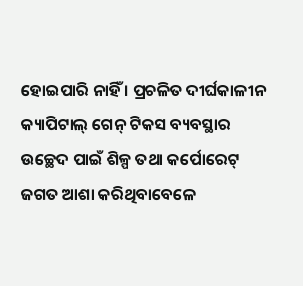ହୋଇପାରି ନାହିଁ । ପ୍ରଚଳିତ ଦୀର୍ଘକାଳୀନ କ୍ୟାପିଟାଲ୍‌ ଗେନ୍‌ ଟିକସ ବ୍ୟବସ୍ଥାର ଉଚ୍ଛେଦ ପାଇଁ ଶିଳ୍ପ ତଥା କର୍ପୋରେଟ୍‌ ଜଗତ ଆଶା କରିଥିବାବେଳେ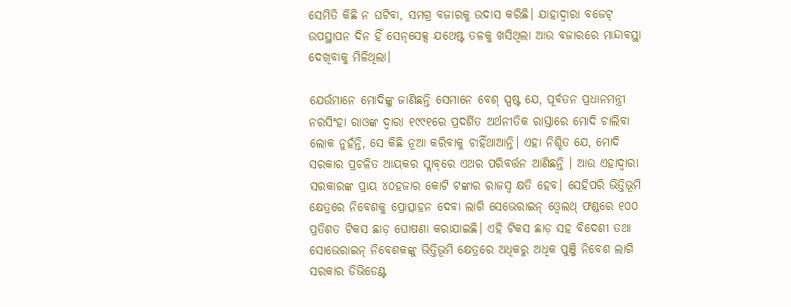ସେମିତି କିଛି ନ ଘଟିବା, ସମଗ୍ର ବଜାରକୁ ଉଦାସ କରିଛି। ଯାହାଦ୍ଵାରା ବଜେଟ୍‌ ଉପସ୍ଥାପନ ଦିନ ହିଁ ସେନ୍‌ସେକ୍ସ ଯଥେଷ୍ଟ ତଳକୁ ଖସିଥିଲା ଆଉ ବଜାରରେ ମାନ୍ଦାବସ୍ଥା ଦେଖିବାକୁ ମିଳିଥିଲା।

ଯେଉଁମାନେ ମୋଦିଙ୍କୁ ଜାଣିଛନ୍ତି ସେମାନେ ବେଶ୍‌ ସ୍ପଷ୍ଟ ଯେ, ପୂର୍ବତନ ପ୍ରଧାନମନ୍ତ୍ରୀ ନରସିଂହା ରାଓଙ୍କ ଦ୍ଵାରା ୧୯୯୧ରେ ପ୍ରଦର୍ଶିତ ଅର୍ଥନୀତିକ ରାସ୍ତାରେ ମୋଦି ଚାଲିବା ଲୋକ ନୁହଁନ୍ତି, ସେ କିଛି ନୂଆ କରିବାକୁ ଚାହିଁଥାଆନ୍ତି। ଏହା ନିଶ୍ଚିତ ଯେ, ମୋଦି ସରକାର ପ୍ରଚଳିତ ଆୟକର ସ୍ଲାବ୍‌ରେ ଏଥର ପରିବର୍ତ୍ତନ ଆଣିଛନ୍ତି । ଆଉ ଏହାଦ୍ଵାରା ସରକାରଙ୍କ ପ୍ରାୟ ୪୦ହଜାର କୋଟି ଟଙ୍କାର ରାଜସ୍ଵ କ୍ଷତି ହେବ। ସେହିପରି ଭିତ୍ତିଭୂମି କ୍ଷେତ୍ରରେ ନିବେଶକୁ ପ୍ରୋତ୍ସାହନ ଦେବା ଲାଗି ସେଭେରାଇନ୍‌ ଓ୍ବେଲଥ୍‌ ଫଣ୍ଡରେ ୧୦୦ ପ୍ରତିଶତ ଟିକସ ଛାଡ଼ ଘୋଷଣା କରାଯାଇଛି। ଏହି ଟିକସ ଛାଡ଼ ସହ ବିଦେଶୀ ତଥା ସୋଭେରାଇନ୍‌ ନିବେଶକଙ୍କୁ ଭିତ୍ତିଭୂମି କ୍ଷେତ୍ରରେ ଅଧିକରୁ ଅଧିକ ପୁଞ୍ଜି ନିବେଶ ଲାଗି ସରକାର ଡିଭିଡେଣ୍ଟ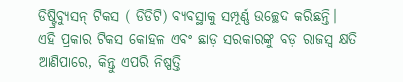ଡିଷ୍ଟ୍ରିବ୍ୟୁସନ୍‌ ଟିକସ ( ଡିଡିଟି) ବ୍ୟବସ୍ଥାକୁ ସମ୍ପୂର୍ଣ୍ଣ ଉଚ୍ଛେଦ କରିଛନ୍ତି। ଏହି ପ୍ରକାର ଟିକସ କୋହଳ ଏବଂ ଛାଡ଼ ସରକାରଙ୍କୁ ବଡ଼ ରାଜସ୍ଵ କ୍ଷତି ଆଣିପାରେ, କିନ୍ତୁ ଏପରି ନିଷ୍ପତ୍ତି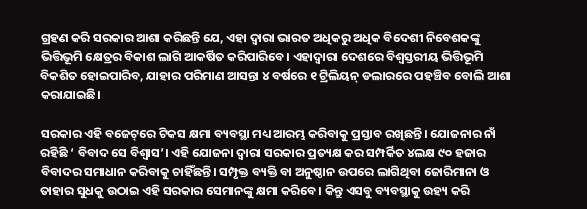ଗ୍ରହଣ କରି ସରକାର ଆଶା କରିଛନ୍ତି ଯେ, ଏହା ଦ୍ଵାରା ଭାରତ ଅଧିକରୁ ଅଧିକ ବିଦେଶୀ ନିବେଶକଙ୍କୁ ଭିତ୍ତିଭୂମି କ୍ଷେତ୍ରର ବିକାଶ ଲାଗି ଆକର୍ଷିତ କରିପାରିବେ। ଏହାଦ୍ଵାରା ଦେଶରେ ବିଶ୍ଵସ୍ତରୀୟ ଭିତ୍ତିଭୂମି ବିକଶିତ ହୋଇପାରିବ, ଯାହାର ପରିମାଣ ଆସନ୍ତା ୪ ବର୍ଷରେ ୧ ଟ୍ରିଲିୟନ୍‌ ଡଲାରରେ ପହଞ୍ଚିବ ବୋଲି ଆଶା କରାଯାଇଛି।

ସରକାର ଏହି ବଜେଟ୍‌ରେ ଟିକସ କ୍ଷମା ବ୍ୟବସ୍ଥା ମଧ୍ୟ ଆରମ୍ଭ କରିବାକୁ ପ୍ରସ୍ତାବ ରଖିଛନ୍ତି। ଯୋଜନାର ନାଁ ରହିଛି ‘ ବିବାଦ ସେ ବିଶ୍ଵାସ’। ଏହି ଯୋଜନା ଦ୍ଵାରା ସରକାର ପ୍ରତ୍ୟକ୍ଷ କର ସମ୍ପର୍କିତ ୪ଲକ୍ଷ ୯୦ ହଜାର ବିବାଦର ସମାଧାନ କରିବାକୁ ଚାହିଁଛନ୍ତି। ସମ୍ପୃକ୍ତ ବ୍ୟକ୍ତି ବା ଅନୁଷ୍ଠାନ ଉପରେ ଲାଗିଥିବା ଜୋରିମାନା ଓ ତାହାର ସୁଧକୁ ଉଠାଇ ଏହି ସରକାର ସେମାନଙ୍କୁ କ୍ଷମା କରିବେ। କିନ୍ତୁ ଏସବୁ ବ୍ୟବସ୍ଥାକୁ ଉହ୍ୟ କରି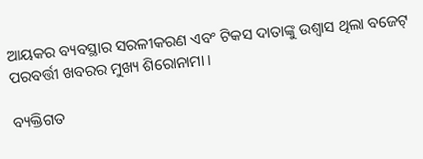ଆୟକର ବ୍ୟବସ୍ଥାର ସରଳୀକରଣ ଏବଂ ଟିକସ ଦାତାଙ୍କୁ ଉଶ୍ଵାସ ଥିଲା ବଜେଟ୍‌ ପରବର୍ତ୍ତୀ ଖବରର ମୁଖ୍ୟ ଶିରୋନାମା ।

ବ୍ୟକ୍ତିଗତ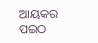ଆୟକର ପଇଠ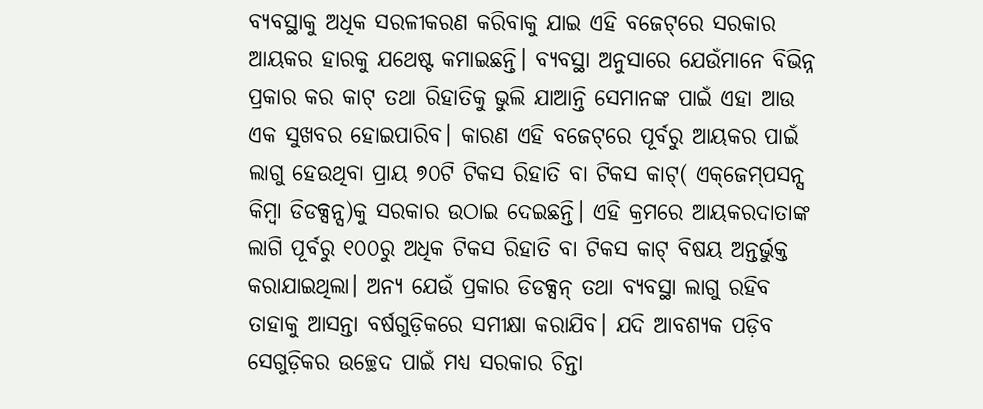ବ୍ୟବସ୍ଥାକୁ ଅଧିକ ସରଳୀକରଣ କରିବାକୁ ଯାଇ ଏହି ବଜେଟ୍‌ରେ ସରକାର ଆୟକର ହାରକୁ ଯଥେଷ୍ଟ କମାଇଛନ୍ତି। ବ୍ୟବସ୍ଥା ଅନୁସାରେ ଯେଉଁମାନେ ବିଭିନ୍ନ ପ୍ରକାର କର କାଟ୍‌ ତଥା ରିହାତିକୁ ଭୁଲି ଯାଆନ୍ତି ସେମାନଙ୍କ ପାଇଁ ଏହା ଆଉ ଏକ ସୁଖବର ହୋଇପାରିବ। କାରଣ ଏହି ବଜେଟ୍‌ରେ ପୂର୍ବରୁ ଆୟକର ପାଇଁ ଲାଗୁ ହେଉଥିବା ପ୍ରାୟ ୭୦ଟି ଟିକସ ରିହାତି ବା ଟିକସ କାଟ୍‌( ଏକ୍‌ଜେମ୍‌ପସନ୍ସ କିମ୍ବା ଡିଡକ୍ସନ୍ସ)କୁ ସରକାର ଉଠାଇ ଦେଇଛନ୍ତି। ଏହି କ୍ରମରେ ଆୟକରଦାତାଙ୍କ ଲାଗି ପୂର୍ବରୁ ୧୦୦ରୁ ଅଧିକ ଟିକସ ରିହାତି ବା ଟିକସ କାଟ୍‌ ବିଷୟ ଅନ୍ତର୍ଭୁକ୍ତ କରାଯାଇଥିଲା। ଅନ୍ୟ ଯେଉଁ ପ୍ରକାର ଡିଡକ୍ସନ୍‌ ତଥା ବ୍ୟବସ୍ଥା ଲାଗୁ ରହିବ ତାହାକୁ ଆସନ୍ତା ବର୍ଷଗୁଡ଼ିକରେ ସମୀକ୍ଷା କରାଯିବ। ଯଦି ଆବଶ୍ୟକ ପଡ଼ିବ ସେଗୁଡ଼ିକର ଉଚ୍ଛେଦ ପାଇଁ ମଧ୍ୟ ସରକାର ଚିନ୍ତା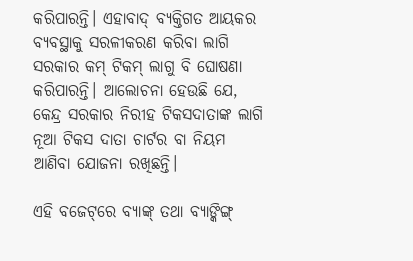କରିପାରନ୍ତି। ଏହାବାଦ୍‌ ବ୍ୟକ୍ତିଗତ ଆୟକର ବ୍ୟବସ୍ଥାକୁ ସରଳୀକରଣ କରିବା ଲାଗି ସରକାର କମ୍‌ ଟିକମ୍‌ ଲାଗୁ ବି ଘୋଷଣା କରିପାରନ୍ତି। ଆଲୋଚନା ହେଉଛି ଯେ, କେନ୍ଦ୍ର ସରକାର ନିରୀହ ଟିକସଦାତାଙ୍କ ଲାଗି ନୂଆ ଟିକସ ଦାତା ଚାର୍ଟର ବା ନିୟମ ଆଣିବା ଯୋଜନା ରଖିଛନ୍ତି।

ଏହି ବଜେଟ୍‌ରେ ବ୍ୟାଙ୍କ୍‌ ତଥା ବ୍ୟାଙ୍କିଙ୍ଗ୍‌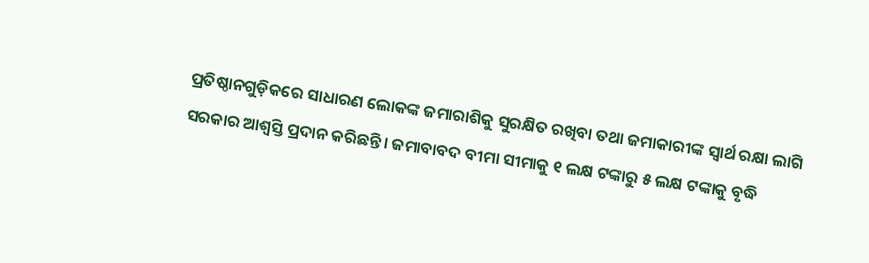ପ୍ରତିଷ୍ଠାନଗୁଡ଼ିକରେ ସାଧାରଣ ଲୋକଙ୍କ ଜମାରାଶିକୁ ସୁରକ୍ଷିତ ରଖିବା ତଥା ଜମାକାରୀଙ୍କ ସ୍ଵାର୍ଥ ରକ୍ଷା ଲାଗି ସରକାର ଆଶ୍ଵସ୍ତି ପ୍ରଦାନ କରିଛନ୍ତି। ଜମାବାବଦ ବୀମା ସୀମାକୁ ୧ ଲକ୍ଷ ଟଙ୍କାରୁ ୫ ଲକ୍ଷ ଟଙ୍କାକୁ ବୃଦ୍ଧି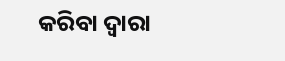କରିବା ଦ୍ଵାରା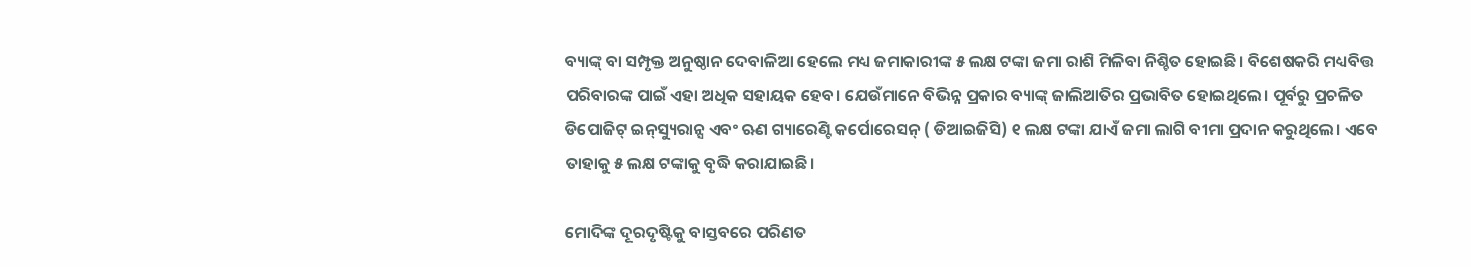ବ୍ୟାଙ୍କ୍‌ ବା ସମ୍ପୃକ୍ତ ଅନୁଷ୍ଠାନ ଦେବାଳିଆ ହେଲେ ମଧ୍ୟ ଜମାକାରୀଙ୍କ ୫ ଲକ୍ଷ ଟଙ୍କା ଜମା ରାଶି ମିଳିବା ନିଶ୍ଚିତ ହୋଇଛି। ବିଶେଷକରି ମଧ୍ୟବିତ୍ତ ପରିବାରଙ୍କ ପାଇଁ ଏହା ଅଧିକ ସହାୟକ ହେବ। ଯେଉଁମାନେ ବିଭିନ୍ନ ପ୍ରକାର ବ୍ୟାଙ୍କ୍‌ ଜାଲିଆତିର ପ୍ରଭାବିତ ହୋଇଥିଲେ। ପୂର୍ବରୁ ପ୍ରଚଳିତ ଡିପୋଜିଟ୍‌ ଇନ୍‌ସ୍ୟୁରାନ୍ସ ଏବଂ ଋଣ ଗ୍ୟାରେଣ୍ଟି କର୍ପୋରେସନ୍‌ ( ଡିଆଇଜିସି) ୧ ଲକ୍ଷ ଟଙ୍କା ଯାଏଁ ଜମା ଲାଗି ବୀମା ପ୍ରଦାନ କରୁଥିଲେ। ଏବେ ତାହାକୁ ୫ ଲକ୍ଷ ଟଙ୍କାକୁ ବୃଦ୍ଧି କରାଯାଇଛି।

ମୋଦିଙ୍କ ଦୂରଦୃଷ୍ଟିକୁ ବାସ୍ତବରେ ପରିଣତ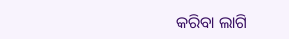କରିବା ଲାଗି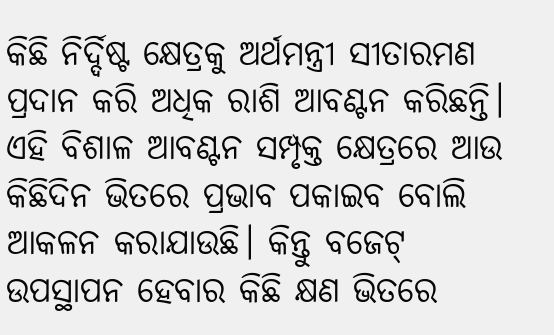କିଛି ନିର୍ଦ୍ଦିଷ୍ଟ କ୍ଷେତ୍ରକୁ ଅର୍ଥମନ୍ତ୍ରୀ ସୀତାରମଣ ପ୍ରଦାନ କରି ଅଧିକ ରାଶି ଆବଣ୍ଟନ କରିଛନ୍ତି। ଏହି ବିଶାଳ ଆବଣ୍ଟନ ସମ୍ପୃକ୍ତ କ୍ଷେତ୍ରରେ ଆଉ କିଛିଦିନ ଭିତରେ ପ୍ରଭାବ ପକାଇବ ବୋଲି ଆକଳନ କରାଯାଉଛି। କିନ୍ତୁ ବଜେଟ୍‌ ଉପସ୍ଥାପନ ହେବାର କିଛି କ୍ଷଣ ଭିତରେ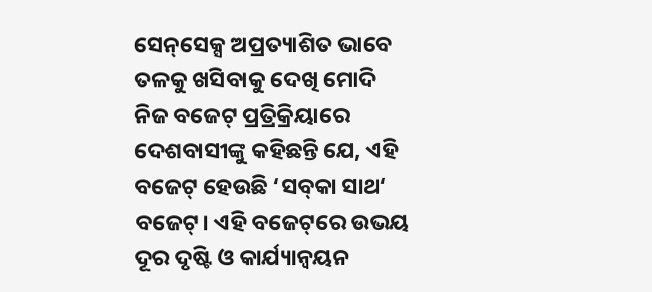ସେନ୍‌ସେକ୍ସ ଅପ୍ରତ୍ୟାଶିତ ଭାବେ ତଳକୁ ଖସିବାକୁ ଦେଖି ମୋଦି ନିଜ ବଜେଟ୍‌ ପ୍ରତ୍ରିକ୍ରିୟାରେ ଦେଶବାସୀଙ୍କୁ କହିଛନ୍ତି ଯେ, ଏହି ବଜେଟ୍‌ ହେଉଛି ‘ସବ୍‌କା ସାଥ‘ ବଜେଟ୍‌। ଏହି ବଜେଟ୍‌ରେ ଉଭୟ ଦୂର ଦୃଷ୍ଟି ଓ କାର୍ଯ୍ୟାନ୍ବୟନ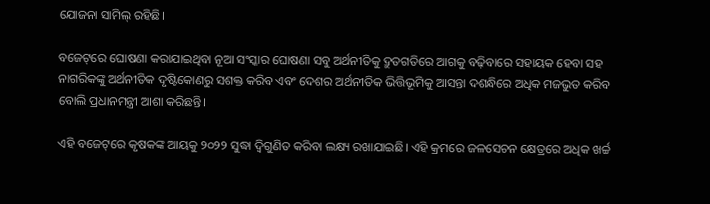ଯୋଜନା ସାମିଲ୍‌ ରହିଛି।

ବଜେଟ୍‌ରେ ଘୋଷଣା କରାଯାଇଥିବା ନୂଆ ସଂସ୍କାର ଘୋଷଣା ସବୁ ଅର୍ଥନୀତିକୁ ଦ୍ରୁତଗତିରେ ଆଗକୁ ବଢ଼ିବାରେ ସହାୟକ ହେବା ସହ ନାଗରିକଙ୍କୁ ଅର୍ଥନୀତିକ ଦୃଷ୍ଟିକୋଣରୁ ସଶକ୍ତ କରିବ ଏବଂ ଦେଶର ଅର୍ଥନୀତିକ ଭିତ୍ତିଭୂମିକୁ ଆସନ୍ତା ଦଶନ୍ଧିରେ ଅଧିକ ମଜଭୁତ କରିବ ବୋଲି ପ୍ରଧାନମନ୍ତ୍ରୀ ଆଶା କରିଛନ୍ତି।

ଏହି ବଜେଟ୍‌ରେ କୃଷକଙ୍କ ଆୟକୁ ୨୦୨୨ ସୁଦ୍ଧା ଦ୍ଵିଗୁଣିତ କରିବା ଲକ୍ଷ୍ୟ ରଖାଯାଇଛି। ଏହି କ୍ରମରେ ଜଳସେଚନ କ୍ଷେତ୍ରରେ ଅଧିକ ଖର୍ଚ୍ଚ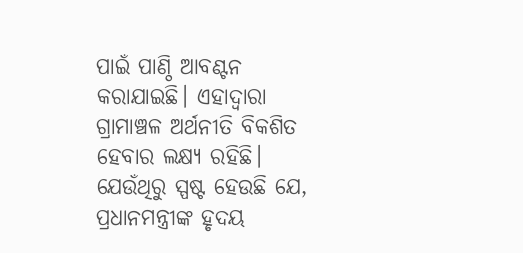ପାଇଁ ପାଣ୍ଠି ଆବଣ୍ଟନ କରାଯାଇଛି। ଏହାଦ୍ଵାରା ଗ୍ରାମାଞ୍ଚଳ ଅର୍ଥନୀତି ବିକଶିତ ହେବାର ଲକ୍ଷ୍ୟ ରହିଛି। ଯେଉଁଥିରୁ ସ୍ପଷ୍ଟ ହେଉଛି ଯେ, ପ୍ରଧାନମନ୍ତ୍ରୀଙ୍କ ହୃଦୟ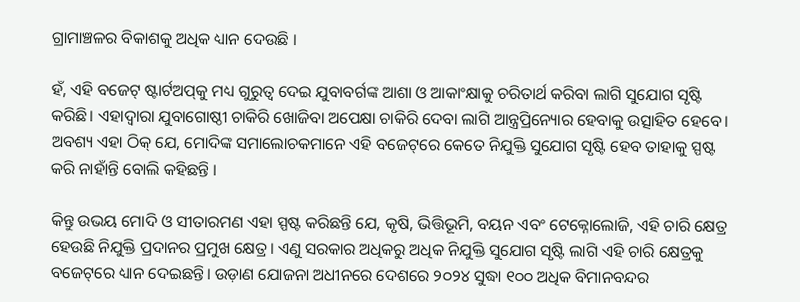ଗ୍ରାମାଞ୍ଚଳର ବିକାଶକୁ ଅଧିକ ଧ୍ୟାନ ଦେଉଛି ।

ହଁ, ଏହି ବଜେଟ୍‌ ଷ୍ଟାର୍ଟଅପ୍‌କୁ ମଧ୍ୟ ଗୁରୁତ୍ଵ ଦେଇ ଯୁବାବର୍ଗଙ୍କ ଆଶା ଓ ଆକାଂକ୍ଷାକୁ ଚରିତାର୍ଥ କରିବା ଲାଗି ସୁଯୋଗ ସୃଷ୍ଟି କରିଛି। ଏହାଦ୍ଵାରା ଯୁବାଗୋଷ୍ଠୀ ଚାକିରି ଖୋଜିବା ଅପେକ୍ଷା ଚାକିରି ଦେବା ଲାଗି ଆନ୍ତ୍ରପ୍ରିନ୍ୟୋର ହେବାକୁ ଉତ୍ସାହିତ ହେବେ। ଅବଶ୍ୟ ଏହା ଠିକ୍‌ ଯେ, ମୋଦିଙ୍କ ସମାଲୋଚକମାନେ ଏହି ବଜେଟ୍‌ରେ କେତେ ନିଯୁକ୍ତି ସୁଯୋଗ ସୃଷ୍ଟି ହେବ ତାହାକୁ ସ୍ପଷ୍ଟ କରି ନାହାଁନ୍ତି ବୋଲି କହିଛନ୍ତି ।

କିନ୍ତୁ ଉଭୟ ମୋଦି ଓ ସୀତାରମଣ ଏହା ସ୍ପଷ୍ଟ କରିଛନ୍ତି ଯେ, କୃଷି, ଭିତ୍ତିଭୂମି, ବୟନ ଏବଂ ଟେକ୍ନୋଲୋଜି, ଏହି ଚାରି କ୍ଷେତ୍ର ହେଉଛି ନିଯୁକ୍ତି ପ୍ରଦାନର ପ୍ରମୁଖ କ୍ଷେତ୍ର। ଏଣୁ ସରକାର ଅଧିକରୁ ଅଧିକ ନିଯୁକ୍ତି ସୁଯୋଗ ସୃଷ୍ଟି ଲାଗି ଏହି ଚାରି କ୍ଷେତ୍ରକୁ ବଜେଟ୍‌ରେ ଧ୍ୟାନ ଦେଇଛନ୍ତି। ଉଡ଼ାଣ ଯୋଜନା ଅଧୀନରେ ଦେଶରେ ୨୦୨୪ ସୁଦ୍ଧା ୧୦୦ ଅଧିକ ବିମାନବନ୍ଦର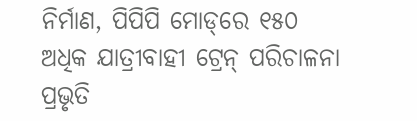ନିର୍ମାଣ, ପିପିପି ମୋଡ୍‌ରେ ୧୫୦ ଅଧିକ ଯାତ୍ରୀବାହୀ ଟ୍ରେନ୍‌ ପରିଚାଳନା ପ୍ରଭୃତି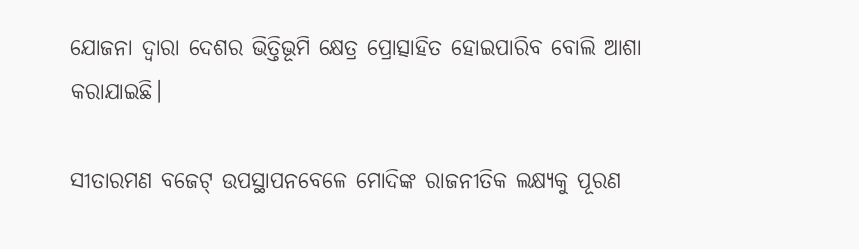ଯୋଜନା ଦ୍ଵାରା ଦେଶର ଭିତ୍ତିଭୂମି କ୍ଷେତ୍ର ପ୍ରୋତ୍ସାହିତ ହୋଇପାରିବ ବୋଲି ଆଶା କରାଯାଇଛି।

ସୀତାରମଣ ବଜେଟ୍‌ ଉପସ୍ଥାପନବେଳେ ମୋଦିଙ୍କ ରାଜନୀତିକ ଲକ୍ଷ୍ୟକୁ ପୂରଣ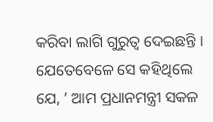କରିବା ଲାଗି ଗୁରୁତ୍ଵ ଦେଇଛନ୍ତି । ଯେତେବେଳେ ସେ କହିଥିଲେ ଯେ, ’ ଆମ ପ୍ରଧାନମନ୍ତ୍ରୀ ସକଳ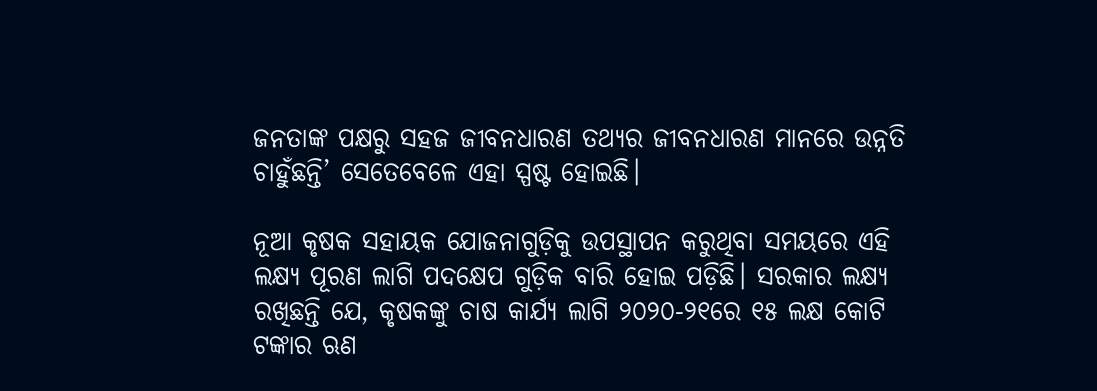ଜନତାଙ୍କ ପକ୍ଷରୁ ସହଜ ଜୀବନଧାରଣ ତଥ୍ୟର ଜୀବନଧାରଣ ମାନରେ ଉନ୍ନତି ଚାହୁଁଛନ୍ତି’ ସେତେବେଳେ ଏହା ସ୍ପଷ୍ଟ ହୋଇଛି।

ନୂଆ କୃଷକ ସହାୟକ ଯୋଜନାଗୁଡ଼ିକୁ ଉପସ୍ଥାପନ କରୁଥିବା ସମୟରେ ଏହି ଲକ୍ଷ୍ୟ ପୂରଣ ଲାଗି ପଦକ୍ଷେପ ଗୁଡ଼ିକ ବାରି ହୋଇ ପଡ଼ିଛି। ସରକାର ଲକ୍ଷ୍ୟ ରଖିଛନ୍ତି ଯେ, କୃଷକଙ୍କୁ ଚାଷ କାର୍ଯ୍ୟ ଲାଗି ୨୦୨୦-୨୧ରେ ୧୫ ଲକ୍ଷ କୋଟି ଟଙ୍କାର ଋଣ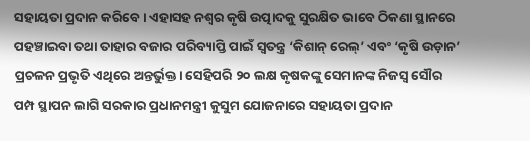ସହାୟତା ପ୍ରଦାନ କରିବେ। ଏହାସହ ନଶ୍ଵର କୃଷି ଉତ୍ପାଦକୁ ସୁରକ୍ଷିତ ଭାବେ ଠିକଣା ସ୍ଥାନରେ ପହଞ୍ଚାଇବା ତଥା ତାହାର ବଜାର ପରିବ୍ୟାପ୍ତି ପାଇଁ ସ୍ଵତନ୍ତ୍ର ‘କିଶାନ୍‌ ରେଲ୍‌’ ଏବଂ ‘କୃଷି ଉଡ଼ାନ’ ପ୍ରଚଳନ ପ୍ରଭୃତି ଏଥିରେ ଅନ୍ତର୍ଭୁକ୍ତ। ସେହିପରି ୨୦ ଲକ୍ଷ କୃଷକଙ୍କୁ ସେମାନଙ୍କ ନିଜସ୍ଵ ସୌର ପମ୍ପ ସ୍ଥାପନ ଲାଗି ସରକାର ପ୍ରଧାନମନ୍ତ୍ରୀ କୁସୁମ ଯୋଜନାରେ ସହାୟତା ପ୍ରଦାନ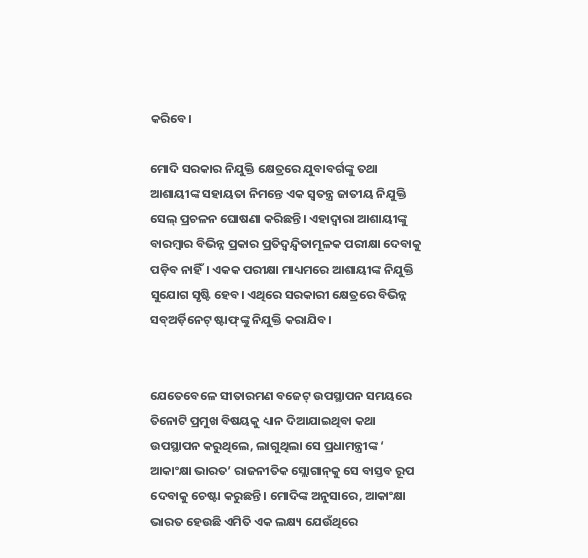କରିବେ।

ମୋଦି ସରକାର ନିଯୁକ୍ତି କ୍ଷେତ୍ରରେ ଯୁବାବର୍ଗଙ୍କୁ ତଥା ଆଶାୟୀଙ୍କ ସହାୟତା ନିମନ୍ତେ ଏକ ସ୍ଵତନ୍ତ୍ର ଜାତୀୟ ନିଯୁକ୍ତି ସେଲ୍‌ ପ୍ରଚଳନ ଘୋଷଣା କରିଛନ୍ତି। ଏହାଦ୍ଵାରା ଆଶାୟୀଙ୍କୁ ବାରମ୍ବାର ବିଭିନ୍ନ ପ୍ରକାର ପ୍ରତିଦ୍ଵନ୍ଦ୍ଵିତାମୂଳକ ପରୀକ୍ଷା ଦେବାକୁ ପଡ଼ିବ ନାହିଁ। ଏକକ ପରୀକ୍ଷା ମାଧ୍ୟମରେ ଆଶାୟୀଙ୍କ ନିଯୁକ୍ତି ସୁଯୋଗ ସୃଷ୍ଟି ହେବ। ଏଥିରେ ସରକାରୀ କ୍ଷେତ୍ରରେ ବିଭିନ୍ନ ସବ୍‌ଅର୍ଡ଼ିନେଟ୍‌ ଷ୍ଟାଫ୍‌ଙ୍କୁ ନିଯୁକ୍ତି କରାଯିବ।


ଯେତେବେଳେ ସୀତାରମଣ ବଜେଟ୍‌ ଉପସ୍ଥାପନ ସମୟରେ ତିନୋଟି ପ୍ରମୁଖ ବିଷୟକୁ ଧ୍ୟାନ ଦିଆଯାଇଥିବା କଥା ଉପସ୍ଥାପନ କରୁଥିଲେ, ଲାଗୁଥିଲା ସେ ପ୍ରଧାମନ୍ତ୍ରୀଙ୍କ ‘ ଆକାଂକ୍ଷା ଭାରତ’ ରାଜନୀତିକ ସ୍ଲୋଗାନ୍‌କୁ ସେ ବାସ୍ତବ ରୂପ ଦେବାକୁ ଚେଷ୍ଟା କରୁଛନ୍ତି। ମୋଦିଙ୍କ ଅନୁସାରେ, ଆକାଂକ୍ଷା ଭାରତ ହେଉଛି ଏମିତି ଏକ ଲକ୍ଷ୍ୟ ଯେଉଁଥିରେ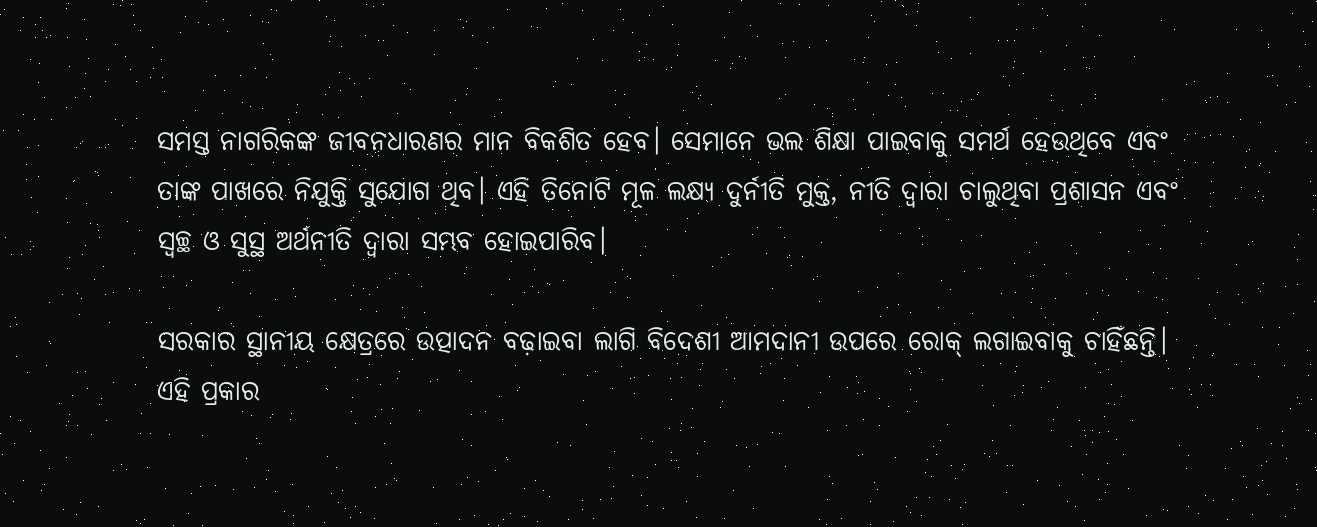ସମସ୍ତ ନାଗରିକଙ୍କ ଜୀବନଧାରଣର ମାନ ବିକଶିତ ହେବ। ସେମାନେ ଭଲ ଶିକ୍ଷା ପାଇବାକୁ ସମର୍ଥ ହେଉଥିବେ ଏବଂ ତାଙ୍କ ପାଖରେ ନିଯୁକ୍ତି ସୁଯୋଗ ଥିବ। ଏହି ତିନୋଟି ମୂଳ ଲକ୍ଷ୍ୟ ଦୁର୍ନୀତି ମୁକ୍ତ, ନୀତି ଦ୍ଵାରା ଚାଲୁଥିବା ପ୍ରଶାସନ ଏବଂ ସ୍ଵଚ୍ଛ ଓ ସୁସ୍ଥ ଅର୍ଥନୀତି ଦ୍ଵାରା ସମ୍ଭବ ହୋଇପାରିବ।

ସରକାର ସ୍ଥାନୀୟ କ୍ଷେତ୍ରରେ ଉତ୍ପାଦନ ବଢ଼ାଇବା ଲାଗି ବିଦେଶୀ ଆମଦାନୀ ଉପରେ ରୋକ୍‌ ଲଗାଇବାକୁ ଚାହିଁଛନ୍ତି। ଏହି ପ୍ରକାର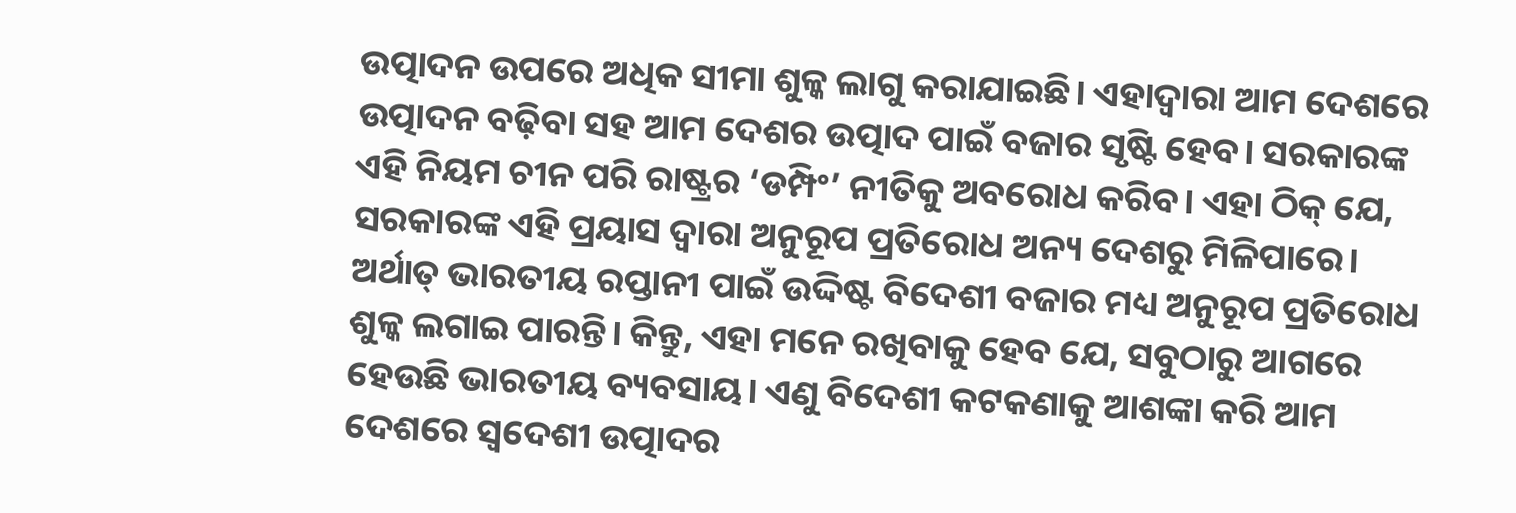ଉତ୍ପାଦନ ଉପରେ ଅଧିକ ସୀମା ଶୁଳ୍କ ଲାଗୁ କରାଯାଇଛି। ଏହାଦ୍ଵାରା ଆମ ଦେଶରେ ଉତ୍ପାଦନ ବଢ଼ିବା ସହ ଆମ ଦେଶର ଉତ୍ପାଦ ପାଇଁ ବଜାର ସୃଷ୍ଟି ହେବ। ସରକାରଙ୍କ ଏହି ନିୟମ ଚୀନ ପରି ରାଷ୍ଟ୍ରର ‘ଡମ୍ପିଂ’ ନୀତିକୁ ଅବରୋଧ କରିବ। ଏହା ଠିକ୍‌ ଯେ, ସରକାରଙ୍କ ଏହି ପ୍ରୟାସ ଦ୍ଵାରା ଅନୁରୂପ ପ୍ରତିରୋଧ ଅନ୍ୟ ଦେଶରୁ ମିଳିପାରେ। ଅର୍ଥାତ୍‌ ଭାରତୀୟ ରପ୍ତାନୀ ପାଇଁ ଉଦ୍ଦିଷ୍ଟ ବିଦେଶୀ ବଜାର ମଧ୍ୟ ଅନୁରୂପ ପ୍ରତିରୋଧ ଶୁଳ୍କ ଲଗାଇ ପାରନ୍ତି। କିନ୍ତୁ, ଏହା ମନେ ରଖିବାକୁ ହେବ ଯେ, ସବୁଠାରୁ ଆଗରେ ହେଉଛି ଭାରତୀୟ ବ୍ୟବସାୟ। ଏଣୁ ବିଦେଶୀ କଟକଣାକୁ ଆଶଙ୍କା କରି ଆମ ଦେଶରେ ସ୍ଵଦେଶୀ ଉତ୍ପାଦର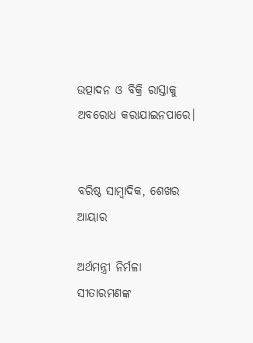ଉତ୍ପାଦନ ଓ ବିକ୍ରି ରାସ୍ତାକୁ ଅବରୋଧ କରାଯାଇନପାରେ।


ବରିଷ୍ଠ ସାମ୍ବାଦିକ, ଶେଖର ଆୟାର

ଅର୍ଥମନ୍ତ୍ରୀ ନିର୍ମଳା ସୀତାରମଣଙ୍କ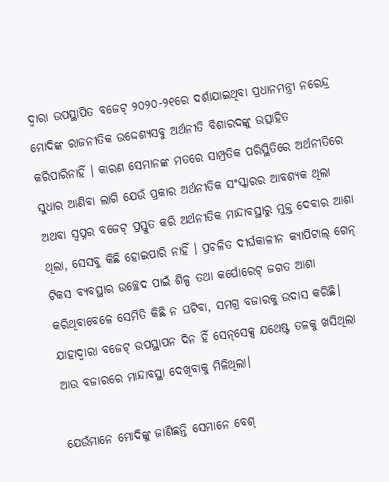ଦ୍ଵାରା ଉପସ୍ଥାପିତ ବଜେଟ୍‌ ୨୦୨୦-୨୧ରେ ଦର୍ଶାଯାଇଥିବା ପ୍ରଧାନମନ୍ତ୍ରୀ ନରେନ୍ଦ୍ର ମୋଦିଙ୍କ ରାଜନୀତିକ ଉଦ୍ଦେଶ୍ୟସବୁ ଅର୍ଥନୀତି ବିଶାରଦଙ୍କୁ ଉତ୍ସାହିତ କରିପାରିନାହିଁ । କାରଣ ସେମାନଙ୍କ ମତରେ ସାମ୍ପ୍ରତିକ ପରିସ୍ଥିତିରେ ଅର୍ଥନୀତିରେ ସୁଧାର ଆଣିବା ଲାଗି ଯେଉଁ ପ୍ରକାର ଅର୍ଥନୀତିକ ସଂସ୍କାରର ଆବଶ୍ୟକ ଥିଲା ଅଥବା ସ୍ଵପ୍ନର ବଜେଟ୍‌ ପ୍ରସ୍ତୁତ କରି ଅର୍ଥନୀତିକ ମାନ୍ଦାବସ୍ଥାରୁ ମୁକ୍ତ ଦେବାର ଆଶା ଥିଲା, ସେସବୁ କିଛି ହୋଇପାରି ନାହିଁ । ପ୍ରଚଳିତ ଦୀର୍ଘକାଳୀନ କ୍ୟାପିଟାଲ୍‌ ଗେନ୍‌ ଟିକସ ବ୍ୟବସ୍ଥାର ଉଚ୍ଛେଦ ପାଇଁ ଶିଳ୍ପ ତଥା କର୍ପୋରେଟ୍‌ ଜଗତ ଆଶା କରିଥିବାବେଳେ ସେମିତି କିଛି ନ ଘଟିବା, ସମଗ୍ର ବଜାରକୁ ଉଦାସ କରିଛି। ଯାହାଦ୍ଵାରା ବଜେଟ୍‌ ଉପସ୍ଥାପନ ଦିନ ହିଁ ସେନ୍‌ସେକ୍ସ ଯଥେଷ୍ଟ ତଳକୁ ଖସିଥିଲା ଆଉ ବଜାରରେ ମାନ୍ଦାବସ୍ଥା ଦେଖିବାକୁ ମିଳିଥିଲା।

ଯେଉଁମାନେ ମୋଦିଙ୍କୁ ଜାଣିଛନ୍ତି ସେମାନେ ବେଶ୍‌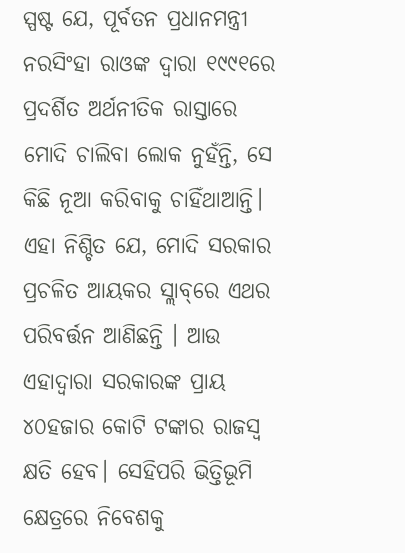ସ୍ପଷ୍ଟ ଯେ, ପୂର୍ବତନ ପ୍ରଧାନମନ୍ତ୍ରୀ ନରସିଂହା ରାଓଙ୍କ ଦ୍ଵାରା ୧୯୯୧ରେ ପ୍ରଦର୍ଶିତ ଅର୍ଥନୀତିକ ରାସ୍ତାରେ ମୋଦି ଚାଲିବା ଲୋକ ନୁହଁନ୍ତି, ସେ କିଛି ନୂଆ କରିବାକୁ ଚାହିଁଥାଆନ୍ତି। ଏହା ନିଶ୍ଚିତ ଯେ, ମୋଦି ସରକାର ପ୍ରଚଳିତ ଆୟକର ସ୍ଲାବ୍‌ରେ ଏଥର ପରିବର୍ତ୍ତନ ଆଣିଛନ୍ତି । ଆଉ ଏହାଦ୍ଵାରା ସରକାରଙ୍କ ପ୍ରାୟ ୪୦ହଜାର କୋଟି ଟଙ୍କାର ରାଜସ୍ଵ କ୍ଷତି ହେବ। ସେହିପରି ଭିତ୍ତିଭୂମି କ୍ଷେତ୍ରରେ ନିବେଶକୁ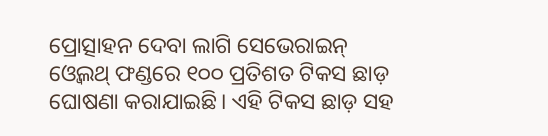ପ୍ରୋତ୍ସାହନ ଦେବା ଲାଗି ସେଭେରାଇନ୍‌ ଓ୍ବେଲଥ୍‌ ଫଣ୍ଡରେ ୧୦୦ ପ୍ରତିଶତ ଟିକସ ଛାଡ଼ ଘୋଷଣା କରାଯାଇଛି। ଏହି ଟିକସ ଛାଡ଼ ସହ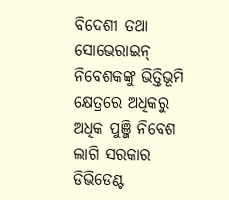ବିଦେଶୀ ତଥା ସୋଭେରାଇନ୍‌ ନିବେଶକଙ୍କୁ ଭିତ୍ତିଭୂମି କ୍ଷେତ୍ରରେ ଅଧିକରୁ ଅଧିକ ପୁଞ୍ଜି ନିବେଶ ଲାଗି ସରକାର ଡିଭିଡେଣ୍ଟ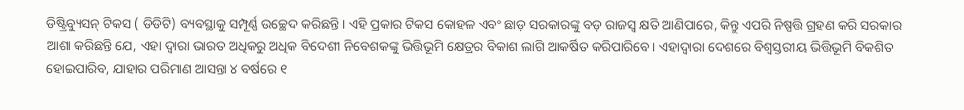ଡିଷ୍ଟ୍ରିବ୍ୟୁସନ୍‌ ଟିକସ ( ଡିଡିଟି) ବ୍ୟବସ୍ଥାକୁ ସମ୍ପୂର୍ଣ୍ଣ ଉଚ୍ଛେଦ କରିଛନ୍ତି। ଏହି ପ୍ରକାର ଟିକସ କୋହଳ ଏବଂ ଛାଡ଼ ସରକାରଙ୍କୁ ବଡ଼ ରାଜସ୍ଵ କ୍ଷତି ଆଣିପାରେ, କିନ୍ତୁ ଏପରି ନିଷ୍ପତ୍ତି ଗ୍ରହଣ କରି ସରକାର ଆଶା କରିଛନ୍ତି ଯେ, ଏହା ଦ୍ଵାରା ଭାରତ ଅଧିକରୁ ଅଧିକ ବିଦେଶୀ ନିବେଶକଙ୍କୁ ଭିତ୍ତିଭୂମି କ୍ଷେତ୍ରର ବିକାଶ ଲାଗି ଆକର୍ଷିତ କରିପାରିବେ। ଏହାଦ୍ଵାରା ଦେଶରେ ବିଶ୍ଵସ୍ତରୀୟ ଭିତ୍ତିଭୂମି ବିକଶିତ ହୋଇପାରିବ, ଯାହାର ପରିମାଣ ଆସନ୍ତା ୪ ବର୍ଷରେ ୧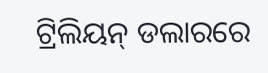ଟ୍ରିଲିୟନ୍‌ ଡଲାରରେ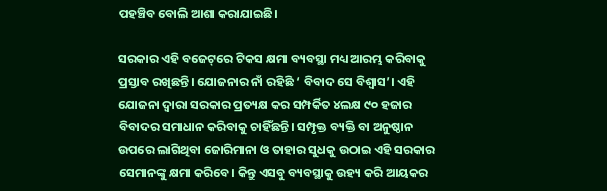ପହଞ୍ଚିବ ବୋଲି ଆଶା କରାଯାଇଛି।

ସରକାର ଏହି ବଜେଟ୍‌ରେ ଟିକସ କ୍ଷମା ବ୍ୟବସ୍ଥା ମଧ୍ୟ ଆରମ୍ଭ କରିବାକୁ ପ୍ରସ୍ତାବ ରଖିଛନ୍ତି। ଯୋଜନାର ନାଁ ରହିଛି ‘ ବିବାଦ ସେ ବିଶ୍ଵାସ’। ଏହି ଯୋଜନା ଦ୍ଵାରା ସରକାର ପ୍ରତ୍ୟକ୍ଷ କର ସମ୍ପର୍କିତ ୪ଲକ୍ଷ ୯୦ ହଜାର ବିବାଦର ସମାଧାନ କରିବାକୁ ଚାହିଁଛନ୍ତି। ସମ୍ପୃକ୍ତ ବ୍ୟକ୍ତି ବା ଅନୁଷ୍ଠାନ ଉପରେ ଲାଗିଥିବା ଜୋରିମାନା ଓ ତାହାର ସୁଧକୁ ଉଠାଇ ଏହି ସରକାର ସେମାନଙ୍କୁ କ୍ଷମା କରିବେ। କିନ୍ତୁ ଏସବୁ ବ୍ୟବସ୍ଥାକୁ ଉହ୍ୟ କରି ଆୟକର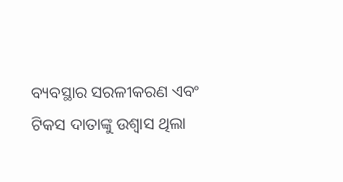ବ୍ୟବସ୍ଥାର ସରଳୀକରଣ ଏବଂ ଟିକସ ଦାତାଙ୍କୁ ଉଶ୍ଵାସ ଥିଲା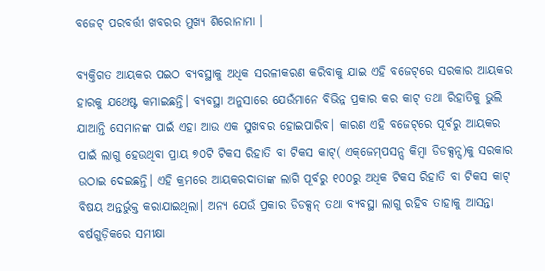ବଜେଟ୍‌ ପରବର୍ତ୍ତୀ ଖବରର ମୁଖ୍ୟ ଶିରୋନାମା ।

ବ୍ୟକ୍ତିଗତ ଆୟକର ପଇଠ ବ୍ୟବସ୍ଥାକୁ ଅଧିକ ସରଳୀକରଣ କରିବାକୁ ଯାଇ ଏହି ବଜେଟ୍‌ରେ ସରକାର ଆୟକର ହାରକୁ ଯଥେଷ୍ଟ କମାଇଛନ୍ତି। ବ୍ୟବସ୍ଥା ଅନୁସାରେ ଯେଉଁମାନେ ବିଭିନ୍ନ ପ୍ରକାର କର କାଟ୍‌ ତଥା ରିହାତିକୁ ଭୁଲି ଯାଆନ୍ତି ସେମାନଙ୍କ ପାଇଁ ଏହା ଆଉ ଏକ ସୁଖବର ହୋଇପାରିବ। କାରଣ ଏହି ବଜେଟ୍‌ରେ ପୂର୍ବରୁ ଆୟକର ପାଇଁ ଲାଗୁ ହେଉଥିବା ପ୍ରାୟ ୭୦ଟି ଟିକସ ରିହାତି ବା ଟିକସ କାଟ୍‌( ଏକ୍‌ଜେମ୍‌ପସନ୍ସ କିମ୍ବା ଡିଡକ୍ସନ୍ସ)କୁ ସରକାର ଉଠାଇ ଦେଇଛନ୍ତି। ଏହି କ୍ରମରେ ଆୟକରଦାତାଙ୍କ ଲାଗି ପୂର୍ବରୁ ୧୦୦ରୁ ଅଧିକ ଟିକସ ରିହାତି ବା ଟିକସ କାଟ୍‌ ବିଷୟ ଅନ୍ତର୍ଭୁକ୍ତ କରାଯାଇଥିଲା। ଅନ୍ୟ ଯେଉଁ ପ୍ରକାର ଡିଡକ୍ସନ୍‌ ତଥା ବ୍ୟବସ୍ଥା ଲାଗୁ ରହିବ ତାହାକୁ ଆସନ୍ତା ବର୍ଷଗୁଡ଼ିକରେ ସମୀକ୍ଷା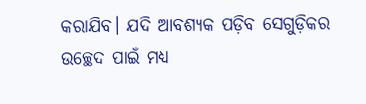କରାଯିବ। ଯଦି ଆବଶ୍ୟକ ପଡ଼ିବ ସେଗୁଡ଼ିକର ଉଚ୍ଛେଦ ପାଇଁ ମଧ୍ୟ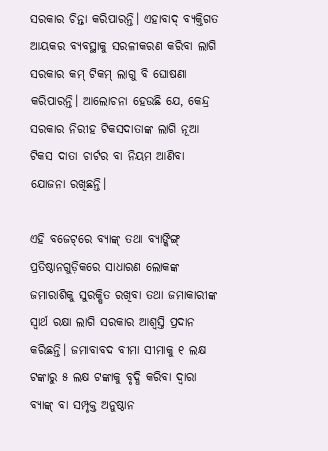ସରକାର ଚିନ୍ତା କରିପାରନ୍ତି। ଏହାବାଦ୍‌ ବ୍ୟକ୍ତିଗତ ଆୟକର ବ୍ୟବସ୍ଥାକୁ ସରଳୀକରଣ କରିବା ଲାଗି ସରକାର କମ୍‌ ଟିକମ୍‌ ଲାଗୁ ବି ଘୋଷଣା କରିପାରନ୍ତି। ଆଲୋଚନା ହେଉଛି ଯେ, କେନ୍ଦ୍ର ସରକାର ନିରୀହ ଟିକସଦାତାଙ୍କ ଲାଗି ନୂଆ ଟିକସ ଦାତା ଚାର୍ଟର ବା ନିୟମ ଆଣିବା ଯୋଜନା ରଖିଛନ୍ତି।

ଏହି ବଜେଟ୍‌ରେ ବ୍ୟାଙ୍କ୍‌ ତଥା ବ୍ୟାଙ୍କିଙ୍ଗ୍‌ ପ୍ରତିଷ୍ଠାନଗୁଡ଼ିକରେ ସାଧାରଣ ଲୋକଙ୍କ ଜମାରାଶିକୁ ସୁରକ୍ଷିତ ରଖିବା ତଥା ଜମାକାରୀଙ୍କ ସ୍ଵାର୍ଥ ରକ୍ଷା ଲାଗି ସରକାର ଆଶ୍ଵସ୍ତି ପ୍ରଦାନ କରିଛନ୍ତି। ଜମାବାବଦ ବୀମା ସୀମାକୁ ୧ ଲକ୍ଷ ଟଙ୍କାରୁ ୫ ଲକ୍ଷ ଟଙ୍କାକୁ ବୃଦ୍ଧି କରିବା ଦ୍ଵାରା ବ୍ୟାଙ୍କ୍‌ ବା ସମ୍ପୃକ୍ତ ଅନୁଷ୍ଠାନ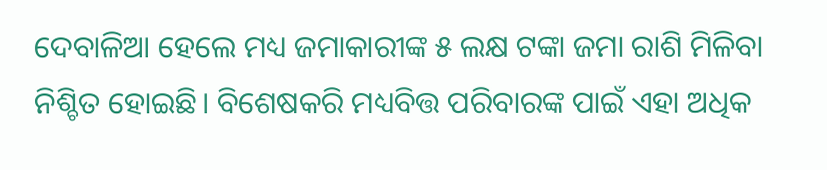ଦେବାଳିଆ ହେଲେ ମଧ୍ୟ ଜମାକାରୀଙ୍କ ୫ ଲକ୍ଷ ଟଙ୍କା ଜମା ରାଶି ମିଳିବା ନିଶ୍ଚିତ ହୋଇଛି। ବିଶେଷକରି ମଧ୍ୟବିତ୍ତ ପରିବାରଙ୍କ ପାଇଁ ଏହା ଅଧିକ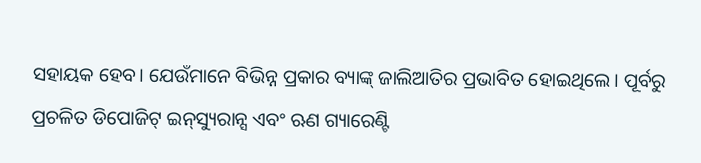ସହାୟକ ହେବ। ଯେଉଁମାନେ ବିଭିନ୍ନ ପ୍ରକାର ବ୍ୟାଙ୍କ୍‌ ଜାଲିଆତିର ପ୍ରଭାବିତ ହୋଇଥିଲେ। ପୂର୍ବରୁ ପ୍ରଚଳିତ ଡିପୋଜିଟ୍‌ ଇନ୍‌ସ୍ୟୁରାନ୍ସ ଏବଂ ଋଣ ଗ୍ୟାରେଣ୍ଟି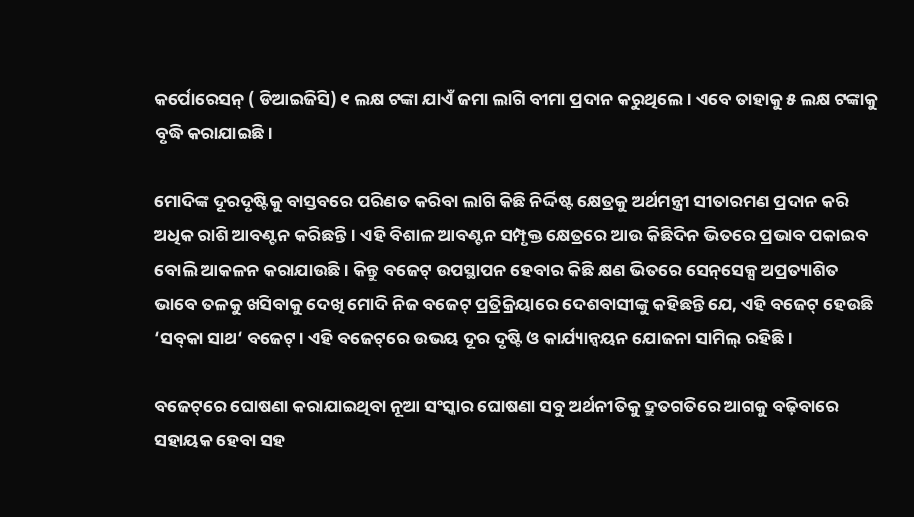କର୍ପୋରେସନ୍‌ ( ଡିଆଇଜିସି) ୧ ଲକ୍ଷ ଟଙ୍କା ଯାଏଁ ଜମା ଲାଗି ବୀମା ପ୍ରଦାନ କରୁଥିଲେ। ଏବେ ତାହାକୁ ୫ ଲକ୍ଷ ଟଙ୍କାକୁ ବୃଦ୍ଧି କରାଯାଇଛି।

ମୋଦିଙ୍କ ଦୂରଦୃଷ୍ଟିକୁ ବାସ୍ତବରେ ପରିଣତ କରିବା ଲାଗି କିଛି ନିର୍ଦ୍ଦିଷ୍ଟ କ୍ଷେତ୍ରକୁ ଅର୍ଥମନ୍ତ୍ରୀ ସୀତାରମଣ ପ୍ରଦାନ କରି ଅଧିକ ରାଶି ଆବଣ୍ଟନ କରିଛନ୍ତି। ଏହି ବିଶାଳ ଆବଣ୍ଟନ ସମ୍ପୃକ୍ତ କ୍ଷେତ୍ରରେ ଆଉ କିଛିଦିନ ଭିତରେ ପ୍ରଭାବ ପକାଇବ ବୋଲି ଆକଳନ କରାଯାଉଛି। କିନ୍ତୁ ବଜେଟ୍‌ ଉପସ୍ଥାପନ ହେବାର କିଛି କ୍ଷଣ ଭିତରେ ସେନ୍‌ସେକ୍ସ ଅପ୍ରତ୍ୟାଶିତ ଭାବେ ତଳକୁ ଖସିବାକୁ ଦେଖି ମୋଦି ନିଜ ବଜେଟ୍‌ ପ୍ରତ୍ରିକ୍ରିୟାରେ ଦେଶବାସୀଙ୍କୁ କହିଛନ୍ତି ଯେ, ଏହି ବଜେଟ୍‌ ହେଉଛି ‘ସବ୍‌କା ସାଥ‘ ବଜେଟ୍‌। ଏହି ବଜେଟ୍‌ରେ ଉଭୟ ଦୂର ଦୃଷ୍ଟି ଓ କାର୍ଯ୍ୟାନ୍ବୟନ ଯୋଜନା ସାମିଲ୍‌ ରହିଛି।

ବଜେଟ୍‌ରେ ଘୋଷଣା କରାଯାଇଥିବା ନୂଆ ସଂସ୍କାର ଘୋଷଣା ସବୁ ଅର୍ଥନୀତିକୁ ଦ୍ରୁତଗତିରେ ଆଗକୁ ବଢ଼ିବାରେ ସହାୟକ ହେବା ସହ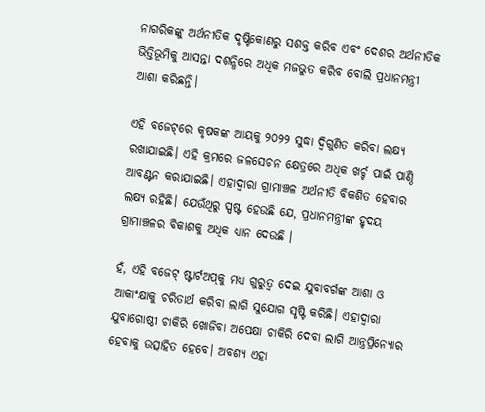ନାଗରିକଙ୍କୁ ଅର୍ଥନୀତିକ ଦୃଷ୍ଟିକୋଣରୁ ସଶକ୍ତ କରିବ ଏବଂ ଦେଶର ଅର୍ଥନୀତିକ ଭିତ୍ତିଭୂମିକୁ ଆସନ୍ତା ଦଶନ୍ଧିରେ ଅଧିକ ମଜଭୁତ କରିବ ବୋଲି ପ୍ରଧାନମନ୍ତ୍ରୀ ଆଶା କରିଛନ୍ତି।

ଏହି ବଜେଟ୍‌ରେ କୃଷକଙ୍କ ଆୟକୁ ୨୦୨୨ ସୁଦ୍ଧା ଦ୍ଵିଗୁଣିତ କରିବା ଲକ୍ଷ୍ୟ ରଖାଯାଇଛି। ଏହି କ୍ରମରେ ଜଳସେଚନ କ୍ଷେତ୍ରରେ ଅଧିକ ଖର୍ଚ୍ଚ ପାଇଁ ପାଣ୍ଠି ଆବଣ୍ଟନ କରାଯାଇଛି। ଏହାଦ୍ଵାରା ଗ୍ରାମାଞ୍ଚଳ ଅର୍ଥନୀତି ବିକଶିତ ହେବାର ଲକ୍ଷ୍ୟ ରହିଛି। ଯେଉଁଥିରୁ ସ୍ପଷ୍ଟ ହେଉଛି ଯେ, ପ୍ରଧାନମନ୍ତ୍ରୀଙ୍କ ହୃଦୟ ଗ୍ରାମାଞ୍ଚଳର ବିକାଶକୁ ଅଧିକ ଧ୍ୟାନ ଦେଉଛି ।

ହଁ, ଏହି ବଜେଟ୍‌ ଷ୍ଟାର୍ଟଅପ୍‌କୁ ମଧ୍ୟ ଗୁରୁତ୍ଵ ଦେଇ ଯୁବାବର୍ଗଙ୍କ ଆଶା ଓ ଆକାଂକ୍ଷାକୁ ଚରିତାର୍ଥ କରିବା ଲାଗି ସୁଯୋଗ ସୃଷ୍ଟି କରିଛି। ଏହାଦ୍ଵାରା ଯୁବାଗୋଷ୍ଠୀ ଚାକିରି ଖୋଜିବା ଅପେକ୍ଷା ଚାକିରି ଦେବା ଲାଗି ଆନ୍ତ୍ରପ୍ରିନ୍ୟୋର ହେବାକୁ ଉତ୍ସାହିତ ହେବେ। ଅବଶ୍ୟ ଏହା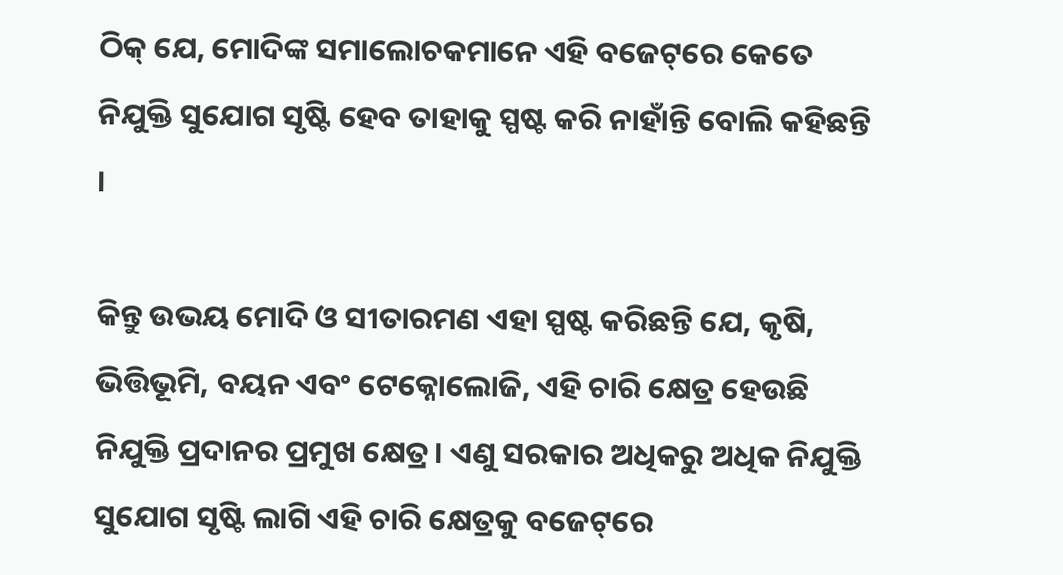ଠିକ୍‌ ଯେ, ମୋଦିଙ୍କ ସମାଲୋଚକମାନେ ଏହି ବଜେଟ୍‌ରେ କେତେ ନିଯୁକ୍ତି ସୁଯୋଗ ସୃଷ୍ଟି ହେବ ତାହାକୁ ସ୍ପଷ୍ଟ କରି ନାହାଁନ୍ତି ବୋଲି କହିଛନ୍ତି ।

କିନ୍ତୁ ଉଭୟ ମୋଦି ଓ ସୀତାରମଣ ଏହା ସ୍ପଷ୍ଟ କରିଛନ୍ତି ଯେ, କୃଷି, ଭିତ୍ତିଭୂମି, ବୟନ ଏବଂ ଟେକ୍ନୋଲୋଜି, ଏହି ଚାରି କ୍ଷେତ୍ର ହେଉଛି ନିଯୁକ୍ତି ପ୍ରଦାନର ପ୍ରମୁଖ କ୍ଷେତ୍ର। ଏଣୁ ସରକାର ଅଧିକରୁ ଅଧିକ ନିଯୁକ୍ତି ସୁଯୋଗ ସୃଷ୍ଟି ଲାଗି ଏହି ଚାରି କ୍ଷେତ୍ରକୁ ବଜେଟ୍‌ରେ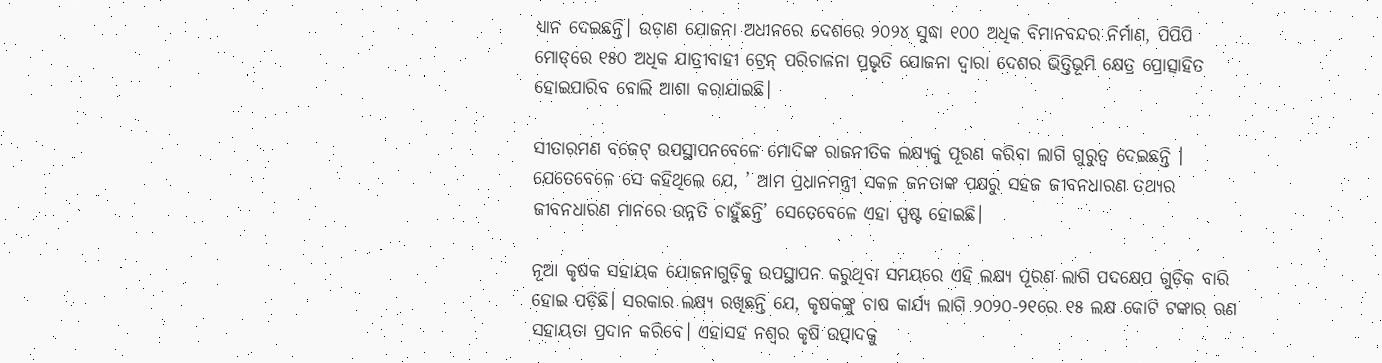ଧ୍ୟାନ ଦେଇଛନ୍ତି। ଉଡ଼ାଣ ଯୋଜନା ଅଧୀନରେ ଦେଶରେ ୨୦୨୪ ସୁଦ୍ଧା ୧୦୦ ଅଧିକ ବିମାନବନ୍ଦର ନିର୍ମାଣ, ପିପିପି ମୋଡ୍‌ରେ ୧୫୦ ଅଧିକ ଯାତ୍ରୀବାହୀ ଟ୍ରେନ୍‌ ପରିଚାଳନା ପ୍ରଭୃତି ଯୋଜନା ଦ୍ଵାରା ଦେଶର ଭିତ୍ତିଭୂମି କ୍ଷେତ୍ର ପ୍ରୋତ୍ସାହିତ ହୋଇପାରିବ ବୋଲି ଆଶା କରାଯାଇଛି।

ସୀତାରମଣ ବଜେଟ୍‌ ଉପସ୍ଥାପନବେଳେ ମୋଦିଙ୍କ ରାଜନୀତିକ ଲକ୍ଷ୍ୟକୁ ପୂରଣ କରିବା ଲାଗି ଗୁରୁତ୍ଵ ଦେଇଛନ୍ତି । ଯେତେବେଳେ ସେ କହିଥିଲେ ଯେ, ’ ଆମ ପ୍ରଧାନମନ୍ତ୍ରୀ ସକଳ ଜନତାଙ୍କ ପକ୍ଷରୁ ସହଜ ଜୀବନଧାରଣ ତଥ୍ୟର ଜୀବନଧାରଣ ମାନରେ ଉନ୍ନତି ଚାହୁଁଛନ୍ତି’ ସେତେବେଳେ ଏହା ସ୍ପଷ୍ଟ ହୋଇଛି।

ନୂଆ କୃଷକ ସହାୟକ ଯୋଜନାଗୁଡ଼ିକୁ ଉପସ୍ଥାପନ କରୁଥିବା ସମୟରେ ଏହି ଲକ୍ଷ୍ୟ ପୂରଣ ଲାଗି ପଦକ୍ଷେପ ଗୁଡ଼ିକ ବାରି ହୋଇ ପଡ଼ିଛି। ସରକାର ଲକ୍ଷ୍ୟ ରଖିଛନ୍ତି ଯେ, କୃଷକଙ୍କୁ ଚାଷ କାର୍ଯ୍ୟ ଲାଗି ୨୦୨୦-୨୧ରେ ୧୫ ଲକ୍ଷ କୋଟି ଟଙ୍କାର ଋଣ ସହାୟତା ପ୍ରଦାନ କରିବେ। ଏହାସହ ନଶ୍ଵର କୃଷି ଉତ୍ପାଦକୁ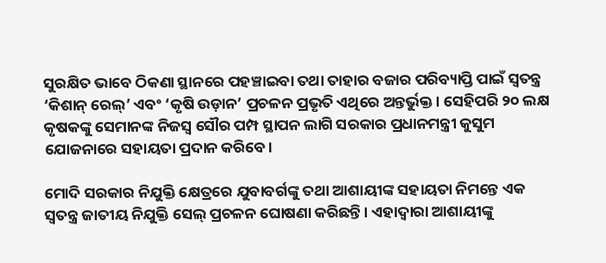ସୁରକ୍ଷିତ ଭାବେ ଠିକଣା ସ୍ଥାନରେ ପହଞ୍ଚାଇବା ତଥା ତାହାର ବଜାର ପରିବ୍ୟାପ୍ତି ପାଇଁ ସ୍ଵତନ୍ତ୍ର ‘କିଶାନ୍‌ ରେଲ୍‌’ ଏବଂ ‘କୃଷି ଉଡ଼ାନ’ ପ୍ରଚଳନ ପ୍ରଭୃତି ଏଥିରେ ଅନ୍ତର୍ଭୁକ୍ତ। ସେହିପରି ୨୦ ଲକ୍ଷ କୃଷକଙ୍କୁ ସେମାନଙ୍କ ନିଜସ୍ଵ ସୌର ପମ୍ପ ସ୍ଥାପନ ଲାଗି ସରକାର ପ୍ରଧାନମନ୍ତ୍ରୀ କୁସୁମ ଯୋଜନାରେ ସହାୟତା ପ୍ରଦାନ କରିବେ।

ମୋଦି ସରକାର ନିଯୁକ୍ତି କ୍ଷେତ୍ରରେ ଯୁବାବର୍ଗଙ୍କୁ ତଥା ଆଶାୟୀଙ୍କ ସହାୟତା ନିମନ୍ତେ ଏକ ସ୍ଵତନ୍ତ୍ର ଜାତୀୟ ନିଯୁକ୍ତି ସେଲ୍‌ ପ୍ରଚଳନ ଘୋଷଣା କରିଛନ୍ତି। ଏହାଦ୍ଵାରା ଆଶାୟୀଙ୍କୁ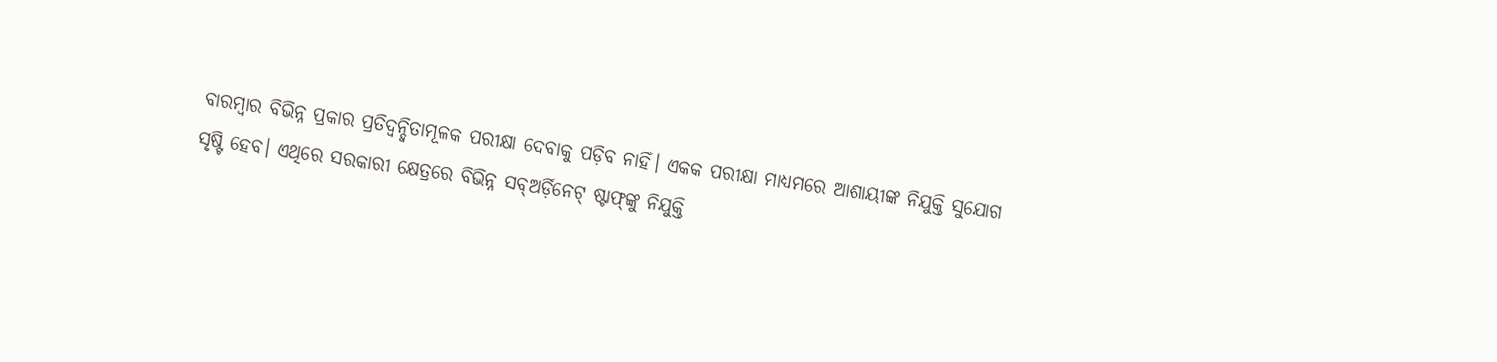ବାରମ୍ବାର ବିଭିନ୍ନ ପ୍ରକାର ପ୍ରତିଦ୍ଵନ୍ଦ୍ଵିତାମୂଳକ ପରୀକ୍ଷା ଦେବାକୁ ପଡ଼ିବ ନାହିଁ। ଏକକ ପରୀକ୍ଷା ମାଧ୍ୟମରେ ଆଶାୟୀଙ୍କ ନିଯୁକ୍ତି ସୁଯୋଗ ସୃଷ୍ଟି ହେବ। ଏଥିରେ ସରକାରୀ କ୍ଷେତ୍ରରେ ବିଭିନ୍ନ ସବ୍‌ଅର୍ଡ଼ିନେଟ୍‌ ଷ୍ଟାଫ୍‌ଙ୍କୁ ନିଯୁକ୍ତି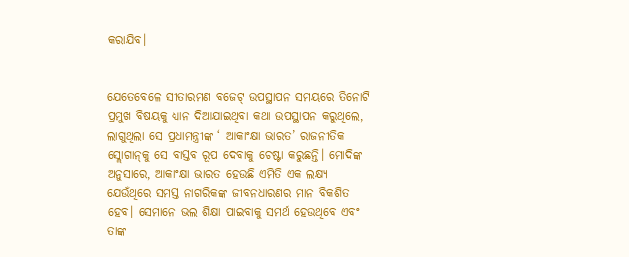କରାଯିବ।


ଯେତେବେଳେ ସୀତାରମଣ ବଜେଟ୍‌ ଉପସ୍ଥାପନ ସମୟରେ ତିନୋଟି ପ୍ରମୁଖ ବିଷୟକୁ ଧ୍ୟାନ ଦିଆଯାଇଥିବା କଥା ଉପସ୍ଥାପନ କରୁଥିଲେ, ଲାଗୁଥିଲା ସେ ପ୍ରଧାମନ୍ତ୍ରୀଙ୍କ ‘ ଆକାଂକ୍ଷା ଭାରତ’ ରାଜନୀତିକ ସ୍ଲୋଗାନ୍‌କୁ ସେ ବାସ୍ତବ ରୂପ ଦେବାକୁ ଚେଷ୍ଟା କରୁଛନ୍ତି। ମୋଦିଙ୍କ ଅନୁସାରେ, ଆକାଂକ୍ଷା ଭାରତ ହେଉଛି ଏମିତି ଏକ ଲକ୍ଷ୍ୟ ଯେଉଁଥିରେ ସମସ୍ତ ନାଗରିକଙ୍କ ଜୀବନଧାରଣର ମାନ ବିକଶିତ ହେବ। ସେମାନେ ଭଲ ଶିକ୍ଷା ପାଇବାକୁ ସମର୍ଥ ହେଉଥିବେ ଏବଂ ତାଙ୍କ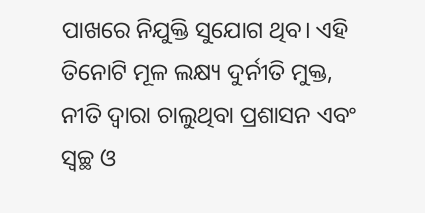ପାଖରେ ନିଯୁକ୍ତି ସୁଯୋଗ ଥିବ। ଏହି ତିନୋଟି ମୂଳ ଲକ୍ଷ୍ୟ ଦୁର୍ନୀତି ମୁକ୍ତ, ନୀତି ଦ୍ଵାରା ଚାଲୁଥିବା ପ୍ରଶାସନ ଏବଂ ସ୍ଵଚ୍ଛ ଓ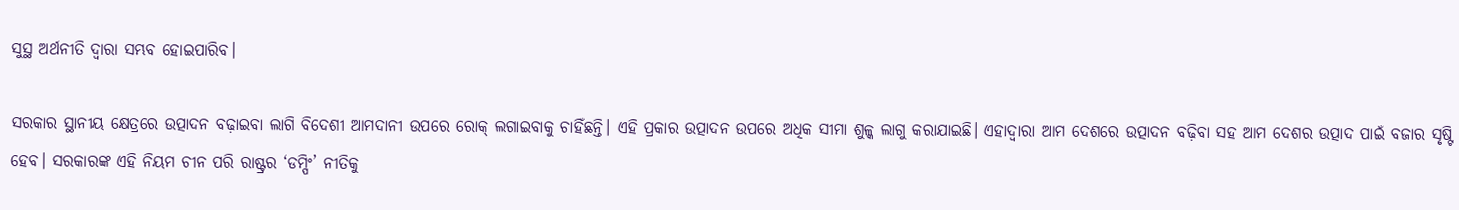ସୁସ୍ଥ ଅର୍ଥନୀତି ଦ୍ଵାରା ସମ୍ଭବ ହୋଇପାରିବ।

ସରକାର ସ୍ଥାନୀୟ କ୍ଷେତ୍ରରେ ଉତ୍ପାଦନ ବଢ଼ାଇବା ଲାଗି ବିଦେଶୀ ଆମଦାନୀ ଉପରେ ରୋକ୍‌ ଲଗାଇବାକୁ ଚାହିଁଛନ୍ତି। ଏହି ପ୍ରକାର ଉତ୍ପାଦନ ଉପରେ ଅଧିକ ସୀମା ଶୁଳ୍କ ଲାଗୁ କରାଯାଇଛି। ଏହାଦ୍ଵାରା ଆମ ଦେଶରେ ଉତ୍ପାଦନ ବଢ଼ିବା ସହ ଆମ ଦେଶର ଉତ୍ପାଦ ପାଇଁ ବଜାର ସୃଷ୍ଟି ହେବ। ସରକାରଙ୍କ ଏହି ନିୟମ ଚୀନ ପରି ରାଷ୍ଟ୍ରର ‘ଡମ୍ପିଂ’ ନୀତିକୁ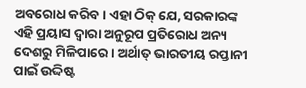ଅବରୋଧ କରିବ। ଏହା ଠିକ୍‌ ଯେ, ସରକାରଙ୍କ ଏହି ପ୍ରୟାସ ଦ୍ଵାରା ଅନୁରୂପ ପ୍ରତିରୋଧ ଅନ୍ୟ ଦେଶରୁ ମିଳିପାରେ। ଅର୍ଥାତ୍‌ ଭାରତୀୟ ରପ୍ତାନୀ ପାଇଁ ଉଦ୍ଦିଷ୍ଟ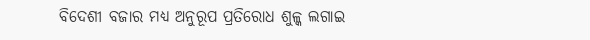ବିଦେଶୀ ବଜାର ମଧ୍ୟ ଅନୁରୂପ ପ୍ରତିରୋଧ ଶୁଳ୍କ ଲଗାଇ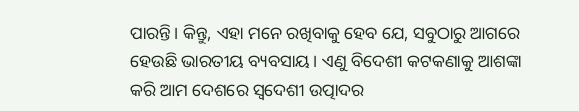ପାରନ୍ତି। କିନ୍ତୁ, ଏହା ମନେ ରଖିବାକୁ ହେବ ଯେ, ସବୁଠାରୁ ଆଗରେ ହେଉଛି ଭାରତୀୟ ବ୍ୟବସାୟ। ଏଣୁ ବିଦେଶୀ କଟକଣାକୁ ଆଶଙ୍କା କରି ଆମ ଦେଶରେ ସ୍ଵଦେଶୀ ଉତ୍ପାଦର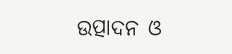ଉତ୍ପାଦନ ଓ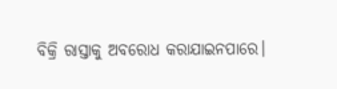ବିକ୍ରି ରାସ୍ତାକୁ ଅବରୋଧ କରାଯାଇନପାରେ।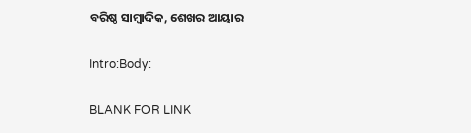ବରିଷ୍ଠ ସାମ୍ବାଦିକ, ଶେଖର ଆୟାର

Intro:Body:

BLANK FOR LINK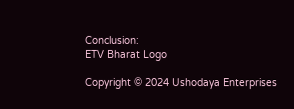Conclusion:
ETV Bharat Logo

Copyright © 2024 Ushodaya Enterprises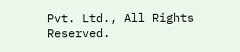Pvt. Ltd., All Rights Reserved.